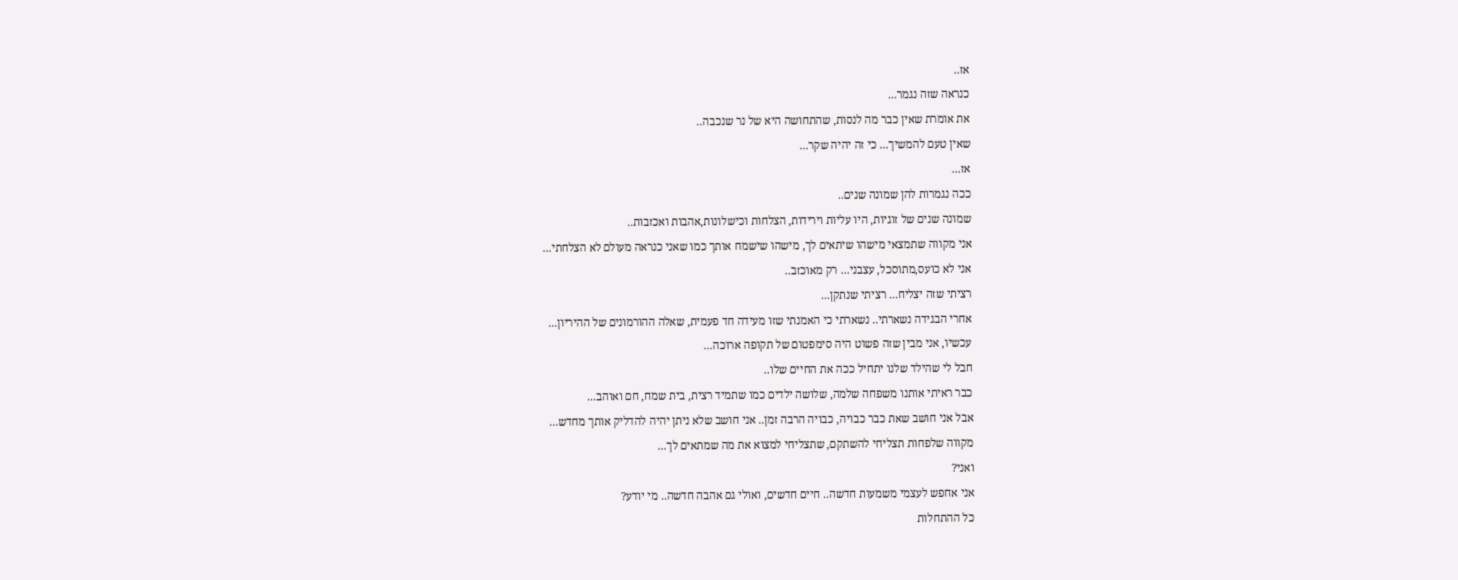אז..
כנראה שזה נגמר...
את אומרת שאין כבר מה לנסות, שהתחושה היא של נר שנכבה..
שאין טעם להמשיך... כי זה יהיה שקר...
אז...
ככה נגמרות להן שמונה שנים..
שמונה שנים של זוגיות, היו עליות וירידות, הצלחות וכישלונות,אהבות ואכזבות..
אני מקווה שתמצאי מישהו שיתאים לך, מישהו שישמח אותך כמו שאני כנראה מעולם לא הצלחתי...
אני לא כועס,מתוסכל, עצבני... רק מאוכזב..
רציתי שזה יצליח... רציתי שנתקן...
אחרי הבגידה נשארתי.. נשארתי כי האמנתי שזו מעידה חד פעמית, שאלה ההורמונים של ההיריון...
עכשיו, אני מבין שזה פשוט היה סימפטום של תקופה ארוכה...
חבל לי שהילד שלנו יתחיל ככה את החיים שלו..
כבר ראיתי אותנו משפחה שלמה, שלושה ילדים כמו שתמיד רצית, בית שמח, חם ואוהב...
אבל אני חושב שאת כבר כבויה, כבויה הרבה זמן.. אני חושב שלא ניתן יהיה להדליק אותך מחדש...
מקווה שלפחות תצליחי להשתקם, שתצליחי למצוא את מה שמתאים לך...
ואני?
אני אחפש לעצמי משמעות חדשה.. חיים חדשים, ואולי גם אהבה חדשה.. מי יודע?
כל ההתחלות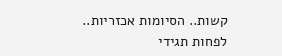קשות.. הסיומות אכזריות..
לפחות תגידי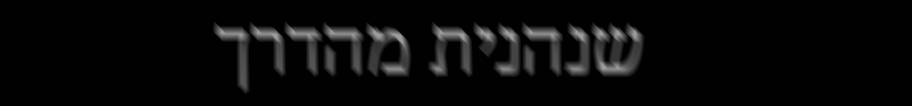שנהנית מהדרך